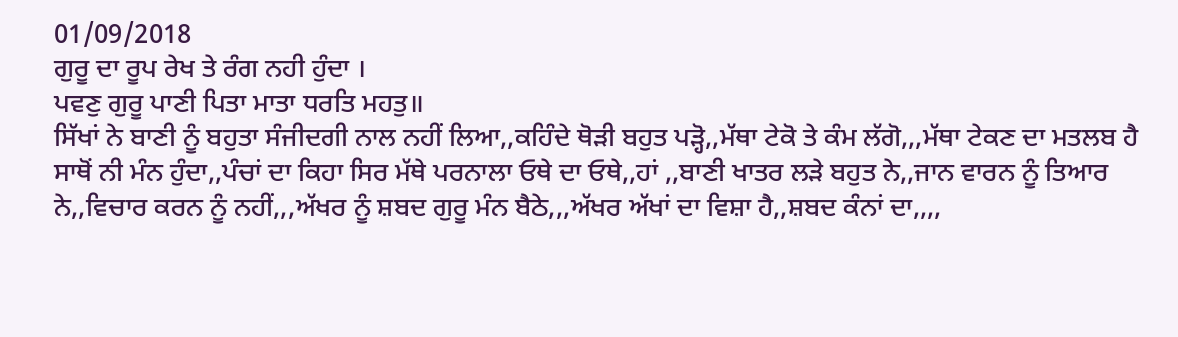01/09/2018
ਗੁਰੂ ਦਾ ਰੂਪ ਰੇਖ ਤੇ ਰੰਗ ਨਹੀ ਹੁੰਦਾ ।
ਪਵਣੁ ਗੁਰੂ ਪਾਣੀ ਪਿਤਾ ਮਾਤਾ ਧਰਤਿ ਮਹਤੁ॥
ਸਿੱਖਾਂ ਨੇ ਬਾਣੀ ਨੂੰ ਬਹੁਤਾ ਸੰਜੀਦਗੀ ਨਾਲ ਨਹੀਂ ਲਿਆ,,ਕਹਿੰਦੇ ਥੋੜੀ ਬਹੁਤ ਪੜ੍ਹੋ,,ਮੱਥਾ ਟੇਕੋ ਤੇ ਕੰਮ ਲੱਗੋ,,,ਮੱਥਾ ਟੇਕਣ ਦਾ ਮਤਲਬ ਹੈ ਸਾਥੋਂ ਨੀ ਮੰਨ ਹੁੰਦਾ,,ਪੰਚਾਂ ਦਾ ਕਿਹਾ ਸਿਰ ਮੱਥੇ ਪਰਨਾਲਾ ਓਥੇ ਦਾ ਓਥੇ,,ਹਾਂ ,,ਬਾਣੀ ਖਾਤਰ ਲੜੇ ਬਹੁਤ ਨੇ,,ਜਾਨ ਵਾਰਨ ਨੂੰ ਤਿਆਰ ਨੇ,,ਵਿਚਾਰ ਕਰਨ ਨੂੰ ਨਹੀਂ,,,ਅੱਖਰ ਨੂੰ ਸ਼ਬਦ ਗੁਰੂ ਮੰਨ ਬੈਠੇ,,,ਅੱਖਰ ਅੱਖਾਂ ਦਾ ਵਿਸ਼ਾ ਹੈ,,ਸ਼ਬਦ ਕੰਨਾਂ ਦਾ,,,,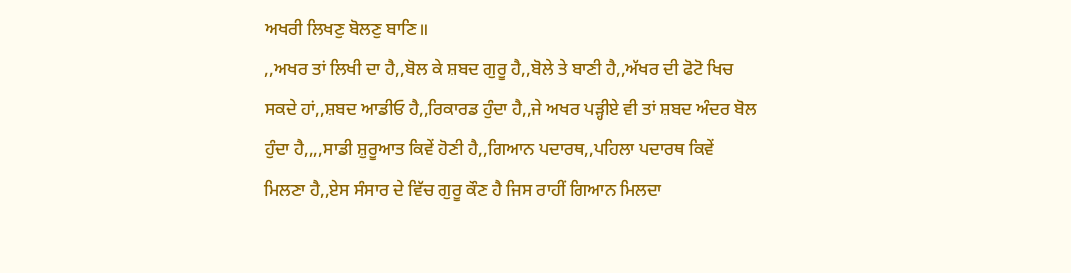ਅਖਰੀ ਲਿਖਣੁ ਬੋਲਣੁ ਬਾਣਿ॥
,,ਅਖਰ ਤਾਂ ਲਿਖੀ ਦਾ ਹੈ,,ਬੋਲ ਕੇ ਸ਼ਬਦ ਗੁਰੂ ਹੈ,,ਬੋਲੇ ਤੇ ਬਾਣੀ ਹੈ,,ਅੱਖਰ ਦੀ ਫੋਟੋ ਖਿਚ ਸਕਦੇ ਹਾਂ,,ਸ਼ਬਦ ਆਡੀਓ ਹੈ,,ਰਿਕਾਰਡ ਹੁੰਦਾ ਹੈ,,ਜੇ ਅਖਰ ਪੜ੍ਹੀਏ ਵੀ ਤਾਂ ਸ਼ਬਦ ਅੰਦਰ ਬੋਲ ਹੁੰਦਾ ਹੈ,,,,ਸਾਡੀ ਸ਼ੁਰੂਆਤ ਕਿਵੇਂ ਹੋਣੀ ਹੈ,,ਗਿਆਨ ਪਦਾਰਥ,,ਪਹਿਲਾ ਪਦਾਰਥ ਕਿਵੇਂ ਮਿਲਣਾ ਹੈ,,ਏਸ ਸੰਸਾਰ ਦੇ ਵਿੱਚ ਗੁਰੂ ਕੌਣ ਹੈ ਜਿਸ ਰਾਹੀਂ ਗਿਆਨ ਮਿਲਦਾ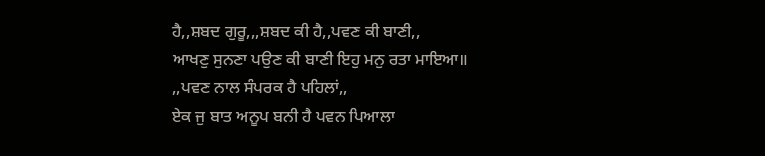ਹੈ,,ਸ਼ਬਦ ਗੁਰੂ,,,ਸ਼ਬਦ ਕੀ ਹੈ,,ਪਵਣ ਕੀ ਬਾਣੀ,,
ਆਖਣੁ ਸੁਨਣਾ ਪਉਣ ਕੀ ਬਾਣੀ ਇਹੁ ਮਨੁ ਰਤਾ ਮਾਇਆ॥
,,ਪਵਣ ਨਾਲ ਸੰਪਰਕ ਹੈ ਪਹਿਲਾਂ,,
ਏਕ ਜੁ ਬਾਤ ਅਨੂਪ ਬਨੀ ਹੈ ਪਵਨ ਪਿਆਲਾ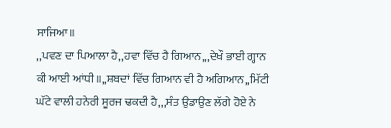ਸਾਜਿਆ॥
,,ਪਵਣ ਦਾ ਪਿਆਲਾ ਹੈ,,ਹਵਾ ਵਿੱਚ ਹੈ ਗਿਆਨ,,,ਦੇਖੌ ਭਾਈ ਗ੍ਹਾਨ ਕੀ ਆਈ ਆਂਧੀ॥,,ਸ਼ਬਦਾਂ ਵਿੱਚ ਗਿਆਨ ਵੀ ਹੈ ਅਗਿਆਨ,,ਮਿੱਟੀ ਘੱਟੇ ਵਾਲੀ ਹਨੇਰੀ ਸੂਰਜ ਢਕਦੀ ਹੈ,,,ਸੰਤ ਉਡਾਉਣ ਲੱਗੇ ਹੋਏ ਨੇ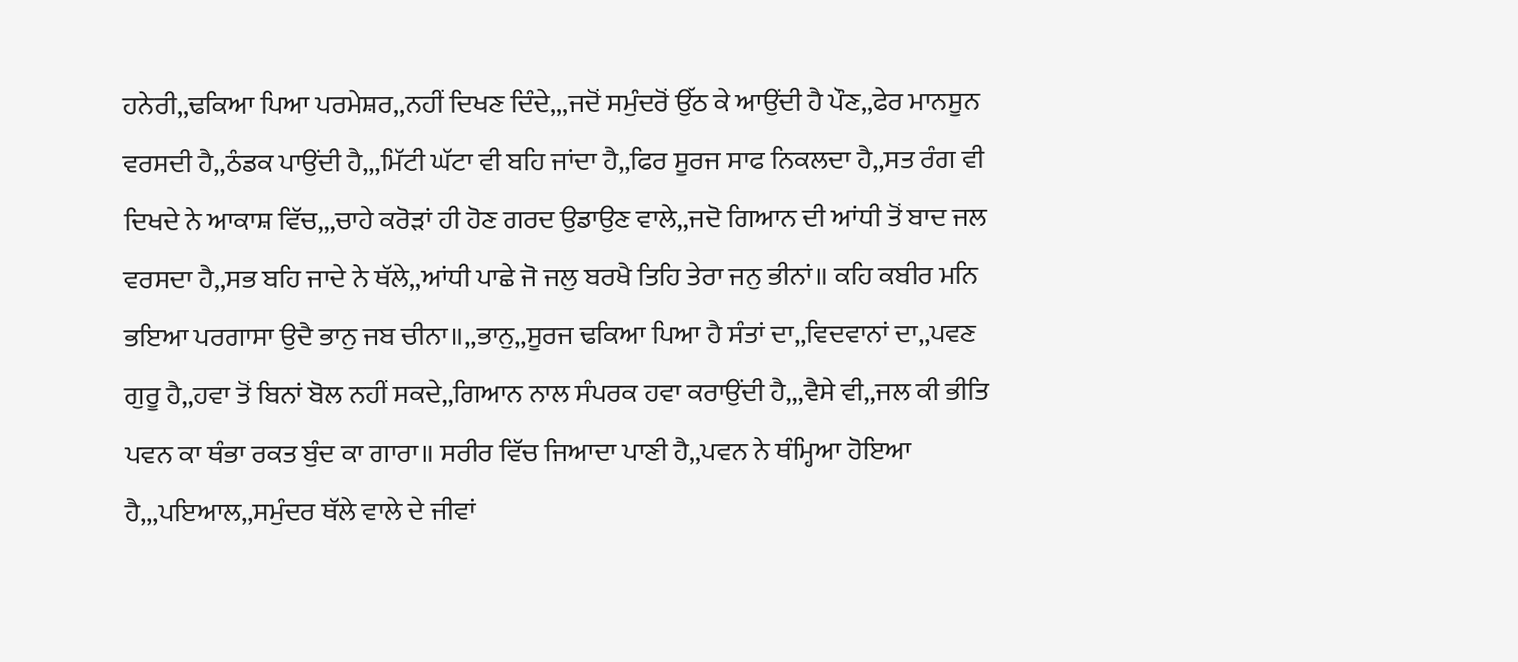ਹਨੇਰੀ,,ਢਕਿਆ ਪਿਆ ਪਰਮੇਸ਼ਰ,,ਨਹੀਂ ਦਿਖਣ ਦਿੰਦੇ,,,ਜਦੋਂ ਸਮੁੰਦਰੋਂ ਉੱਠ ਕੇ ਆਉਂਦੀ ਹੈ ਪੌਣ,,ਫੇਰ ਮਾਨਸੂਨ ਵਰਸਦੀ ਹੈ,,ਠੰਡਕ ਪਾਉਂਦੀ ਹੈ,,,ਮਿੱਟੀ ਘੱਟਾ ਵੀ ਬਹਿ ਜਾਂਦਾ ਹੈ,,ਫਿਰ ਸੂਰਜ ਸਾਫ ਨਿਕਲਦਾ ਹੈ,,ਸਤ ਰੰਗ ਵੀ ਦਿਖਦੇ ਨੇ ਆਕਾਸ਼ ਵਿੱਚ,,,ਚਾਹੇ ਕਰੋੜਾਂ ਹੀ ਹੋਣ ਗਰਦ ਉਡਾਉਣ ਵਾਲੇ,,ਜਦੋ ਗਿਆਨ ਦੀ ਆਂਧੀ ਤੋਂ ਬਾਦ ਜਲ ਵਰਸਦਾ ਹੈ,,ਸਭ ਬਹਿ ਜਾਦੇ ਨੇ ਥੱਲੇ,,ਆਂਧੀ ਪਾਛੇ ਜੋ ਜਲੁ ਬਰਖੈ ਤਿਹਿ ਤੇਰਾ ਜਨੁ ਭੀਨਾਂ॥ ਕਹਿ ਕਬੀਰ ਮਨਿ ਭਇਆ ਪਰਗਾਸਾ ਉਦੈ ਭਾਨੁ ਜਬ ਚੀਨਾ॥,,ਭਾਨੁ,,ਸੂਰਜ ਢਕਿਆ ਪਿਆ ਹੈ ਸੰਤਾਂ ਦਾ,,ਵਿਦਵਾਨਾਂ ਦਾ,,ਪਵਣ ਗੁਰੂ ਹੈ,,ਹਵਾ ਤੋਂ ਬਿਨਾਂ ਬੋਲ ਨਹੀਂ ਸਕਦੇ,,ਗਿਆਨ ਨਾਲ ਸੰਪਰਕ ਹਵਾ ਕਰਾਉਂਦੀ ਹੈ,,,ਵੈਸੇ ਵੀ,,ਜਲ ਕੀ ਭੀਤਿ ਪਵਨ ਕਾ ਥੰਭਾ ਰਕਤ ਬੁੰਦ ਕਾ ਗਾਰਾ॥ ਸਰੀਰ ਵਿੱਚ ਜਿਆਦਾ ਪਾਣੀ ਹੈ,,ਪਵਨ ਨੇ ਥੰਮ੍ਹਿਆ ਹੋਇਆ ਹੈ,,,ਪਇਆਲ,,ਸਮੁੰਦਰ ਥੱਲੇ ਵਾਲੇ ਦੇ ਜੀਵਾਂ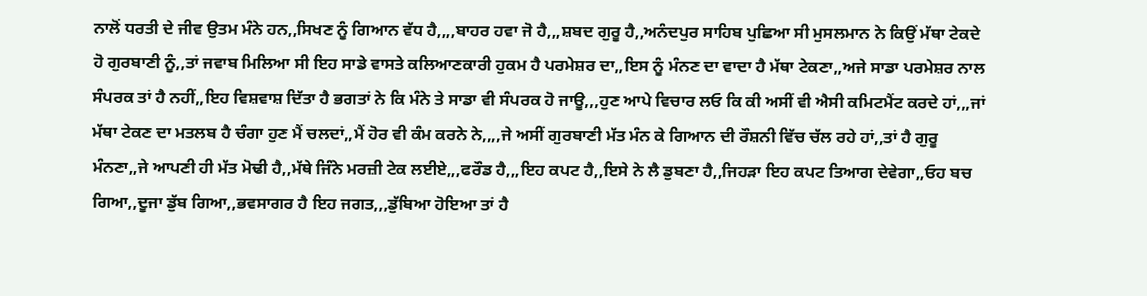ਨਾਲੋਂ ਧਰਤੀ ਦੇ ਜੀਵ ਉਤਮ ਮੰਨੇ ਹਨ,,ਸਿਖਣ ਨੂੰ ਗਿਆਨ ਵੱਧ ਹੈ,,,,ਬਾਹਰ ਹਵਾ ਜੋ ਹੈ,,,ਸ਼ਬਦ ਗੁਰੂ ਹੈ,,ਅਨੰਦਪੁਰ ਸਾਹਿਬ ਪੁਛਿਆ ਸੀ ਮੁਸਲਮਾਨ ਨੇ ਕਿਉਂ ਮੱਥਾ ਟੇਕਦੇ ਹੋ ਗੁਰਬਾਣੀ ਨੂੰ,,ਤਾਂ ਜਵਾਬ ਮਿਲਿਆ ਸੀ ਇਹ ਸਾਡੇ ਵਾਸਤੇ ਕਲਿਆਣਕਾਰੀ ਹੁਕਮ ਹੈ ਪਰਮੇਸ਼ਰ ਦਾ,,ਇਸ ਨੂੰ ਮੰਨਣ ਦਾ ਵਾਦਾ ਹੈ ਮੱਥਾ ਟੇਕਣਾ,,ਅਜੇ ਸਾਡਾ ਪਰਮੇਸ਼ਰ ਨਾਲ ਸੰਪਰਕ ਤਾਂ ਹੈ ਨਹੀਂ,,ਇਹ ਵਿਸ਼ਵਾਸ਼ ਦਿੱਤਾ ਹੈ ਭਗਤਾਂ ਨੇ ਕਿ ਮੰਨੇ ਤੇ ਸਾਡਾ ਵੀ ਸੰਪਰਕ ਹੋ ਜਾਊ,,,ਹੁਣ ਆਪੇ ਵਿਚਾਰ ਲਓ ਕਿ ਕੀ ਅਸੀਂ ਵੀ ਐਸੀ ਕਮਿਟਮੈਂਟ ਕਰਦੇ ਹਾਂ,,,ਜਾਂ ਮੱਥਾ ਟੇਕਣ ਦਾ ਮਤਲਬ ਹੈ ਚੰਗਾ ਹੁਣ ਮੈਂ ਚਲਦਾਂ,,ਮੈਂ ਹੋਰ ਵੀ ਕੰਮ ਕਰਨੇ ਨੇ,,,,ਜੇ ਅਸੀਂ ਗੁਰਬਾਣੀ ਮੱਤ ਮੰਨ ਕੇ ਗਿਆਨ ਦੀ ਰੌਸ਼ਨੀ ਵਿੱਚ ਚੱਲ ਰਹੇ ਹਾਂ,,ਤਾਂ ਹੈ ਗੁਰੂ ਮੰਨਣਾ,,ਜੇ ਆਪਣੀ ਹੀ ਮੱਤ ਮੋਢੀ ਹੈ,,ਮੱਥੇ ਜਿੰਨੇ ਮਰਜ਼ੀ ਟੇਕ ਲਈਏ,,,ਫਰੌਡ ਹੈ,,,ਇਹ ਕਪਟ ਹੈ,,ਇਸੇ ਨੇ ਲੈ ਡੁਬਣਾ ਹੈ,,ਜਿਹੜਾ ਇਹ ਕਪਟ ਤਿਆਗ ਦੇਵੇਗਾ,,ਓਹ ਬਚ ਗਿਆ,,ਦੂਜਾ ਡੁੱਬ ਗਿਆ,,ਭਵਸਾਗਰ ਹੈ ਇਹ ਜਗਤ,,,ਡੁੱਬਿਆ ਹੋਇਆ ਤਾਂ ਹੈ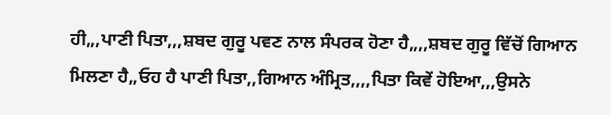ਹੀ,,,ਪਾਣੀ ਪਿਤਾ,,,ਸ਼ਬਦ ਗੁਰੂ ਪਵਣ ਨਾਲ ਸੰਪਰਕ ਹੋਣਾ ਹੈ,,,,ਸ਼ਬਦ ਗੁਰੂ ਵਿੱਚੋਂ ਗਿਆਨ ਮਿਲਣਾ ਹੈ,,ਓਹ ਹੈ ਪਾਣੀ ਪਿਤਾ,,ਗਿਆਨ ਅੰਮ੍ਰਿਤ,,,,ਪਿਤਾ ਕਿਵੇਂ ਹੋਇਆ,,,ਉਸਨੇ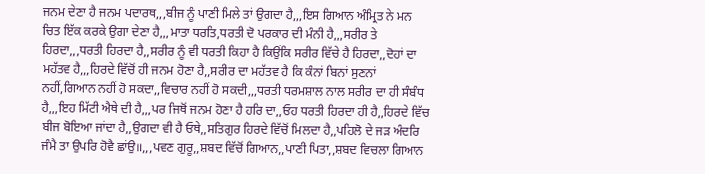ਜਨਮ ਦੇਣਾ ਹੈ ਜਨਮ ਪਦਾਰਥ,,,ਬੀਜ ਨੂੰ ਪਾਣੀ ਮਿਲੇ ਤਾਂ ਉਗਦਾ ਹੈ,,,ਇਸ ਗਿਆਨ ਅੰਮ੍ਰਿਤ ਨੇ ਮਨ ਚਿਤ ਇੱਕ ਕਰਕੇ ਉਗਾ ਦੇਣਾ ਹੈ,,,ਮਾਤਾ ਧਰਤਿ,ਧਰਤੀ ਦੋ ਪਰਕਾਰ ਦੀ ਮੰਨੀ ਹੈ,,,ਸਰੀਰ ਤੇ ਹਿਰਦਾ,,,ਧਰਤੀ ਹਿਰਦਾ ਹੈ,,ਸਰੀਰ ਨੂੰ ਵੀ ਧਰਤੀ ਕਿਹਾ ਹੈ ਕਿਉਂਕਿ ਸਰੀਰ ਵਿੱਚੇ ਹੈ ਹਿਰਦਾ,,ਦੋਹਾਂ ਦਾ ਮਹੱਤਵ ਹੈ,,,ਹਿਰਦੇ ਵਿੱਚੋਂ ਹੀ ਜਨਮ ਹੋਣਾ ਹੈ,,ਸਰੀਰ ਦਾ ਮਹੱਤਵ ਹੈ ਕਿ ਕੰਨਾਂ ਬਿਨਾਂ ਸੁਣਨਾਂ ਨਹੀਂ,ਗਿਆਨ ਨਹੀਂ ਹੋ ਸਕਦਾ,,ਵਿਚਾਰ ਨਹੀਂ ਹੋ ਸਕਦੀ,,,ਧਰਤੀ ਧਰਮਸ਼ਾਲ ਨਾਲ ਸਰੀਰ ਦਾ ਹੀ ਸੰਬੰਧ ਹੈ,,,ਇਹ ਮਿੱਟੀ ਐਥੇ ਦੀ ਹੈ,,,ਪਰ ਜਿਥੋਂ ਜਨਮ ਹੋਣਾ ਹੈ ਹਰਿ ਦਾ,,ਓਹ ਧਰਤੀ ਹਿਰਦਾ ਹੀ ਹੈ,,ਹਿਰਦੇ ਵਿੱਚ ਬੀਜ ਬੋਇਆ ਜਾਂਦਾ ਹੈ,,ਉਗਦਾ ਵੀ ਹੈ ਓਥੇ,,ਸਤਿਗੁਰ ਹਿਰਦੇ ਵਿੱਚੋਂ ਮਿਲਦਾ ਹੈ,,ਪਹਿਲੋ ਦੇ ਜੜ ਅੰਦਰਿ ਜੰਮੈ ਤਾ ਉਪਰਿ ਹੋਵੈ ਛਾਂਉ॥,,,ਪਵਣ ਗੁਰੂ,,ਸ਼ਬਦ ਵਿੱਚੋਂ ਗਿਆਨ,,ਪਾਣੀ ਪਿਤਾ,,ਸ਼ਬਦ ਵਿਚਲਾ ਗਿਆਨ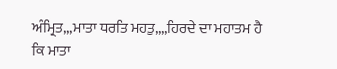ਅੰਮ੍ਰਿਤ,,,ਮਾਤਾ ਧਰਤਿ ਮਹਤੁ,,,,ਹਿਰਦੇ ਦਾ ਮਹਾਤਮ ਹੈ ਕਿ ਮਾਤਾ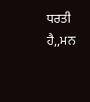ਧਰਤੀ ਹੈ,,ਮਨ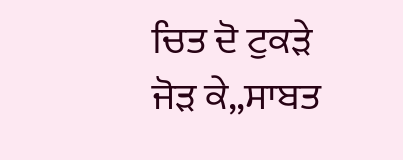ਚਿਤ ਦੋ ਟੁਕੜੇ ਜੋੜ ਕੇ,,ਸਾਬਤ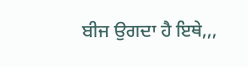ਬੀਜ ਉਗਦਾ ਹੈ ਇਥੇ,,,